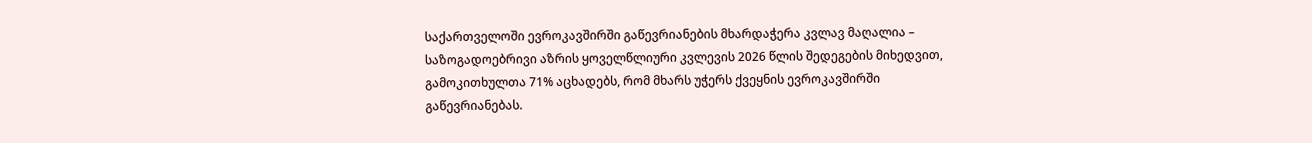საქართველოში ევროკავშირში გაწევრიანების მხარდაჭერა კვლავ მაღალია – საზოგადოებრივი აზრის ყოველწლიური კვლევის 2026 წლის შედეგების მიხედვით, გამოკითხულთა 71% აცხადებს, რომ მხარს უჭერს ქვეყნის ევროკავშირში გაწევრიანებას.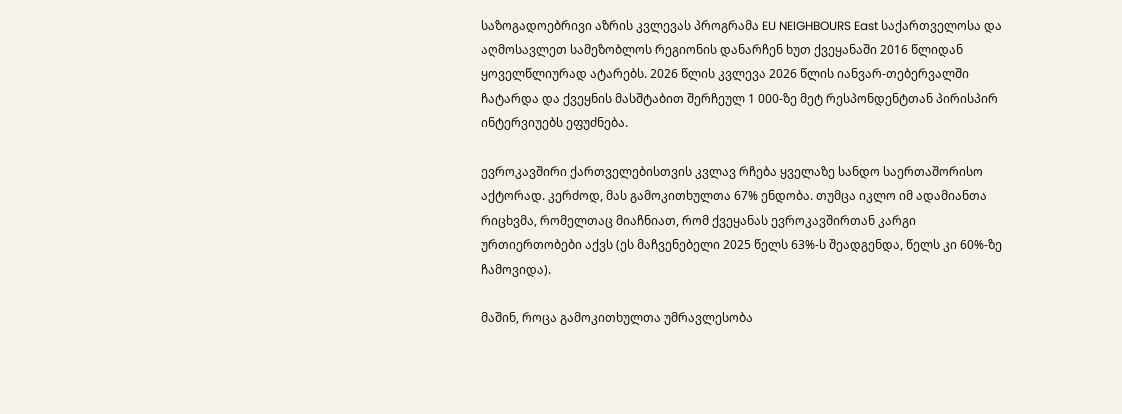საზოგადოებრივი აზრის კვლევას პროგრამა EU NEIGHBOURS East საქართველოსა და აღმოსავლეთ სამეზობლოს რეგიონის დანარჩენ ხუთ ქვეყანაში 2016 წლიდან ყოველწლიურად ატარებს. 2026 წლის კვლევა 2026 წლის იანვარ-თებერვალში ჩატარდა და ქვეყნის მასშტაბით შერჩეულ 1 000-ზე მეტ რესპონდენტთან პირისპირ ინტერვიუებს ეფუძნება.

ევროკავშირი ქართველებისთვის კვლავ რჩება ყველაზე სანდო საერთაშორისო აქტორად. კერძოდ, მას გამოკითხულთა 67% ენდობა. თუმცა იკლო იმ ადამიანთა რიცხვმა, რომელთაც მიაჩნიათ, რომ ქვეყანას ევროკავშირთან კარგი ურთიერთობები აქვს (ეს მაჩვენებელი 2025 წელს 63%-ს შეადგენდა, წელს კი 60%-ზე ჩამოვიდა).

მაშინ, როცა გამოკითხულთა უმრავლესობა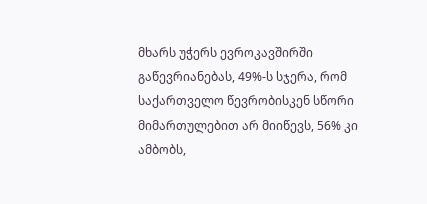მხარს უჭერს ევროკავშირში გაწევრიანებას, 49%-ს სჯერა, რომ საქართველო წევრობისკენ სწორი მიმართულებით არ მიიწევს, 56% კი ამბობს,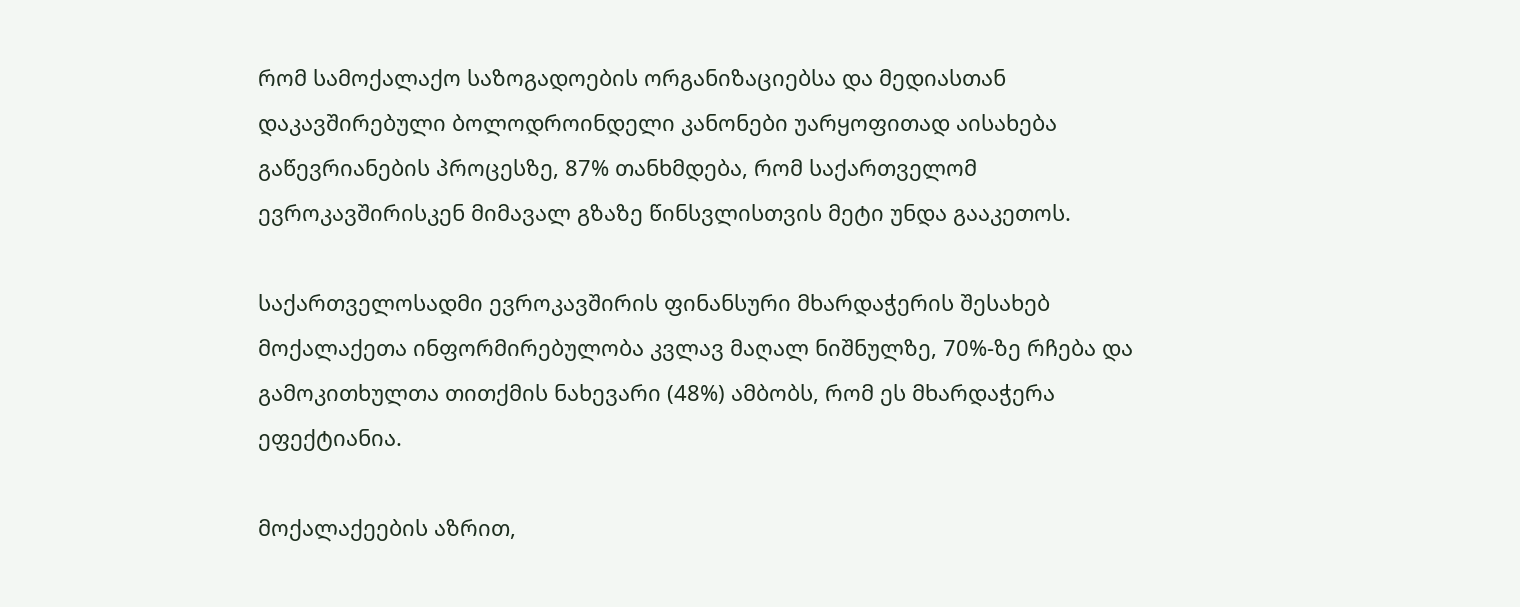რომ სამოქალაქო საზოგადოების ორგანიზაციებსა და მედიასთან დაკავშირებული ბოლოდროინდელი კანონები უარყოფითად აისახება გაწევრიანების პროცესზე, 87% თანხმდება, რომ საქართველომ ევროკავშირისკენ მიმავალ გზაზე წინსვლისთვის მეტი უნდა გააკეთოს.

საქართველოსადმი ევროკავშირის ფინანსური მხარდაჭერის შესახებ მოქალაქეთა ინფორმირებულობა კვლავ მაღალ ნიშნულზე, 70%-ზე რჩება და გამოკითხულთა თითქმის ნახევარი (48%) ამბობს, რომ ეს მხარდაჭერა ეფექტიანია.

მოქალაქეების აზრით,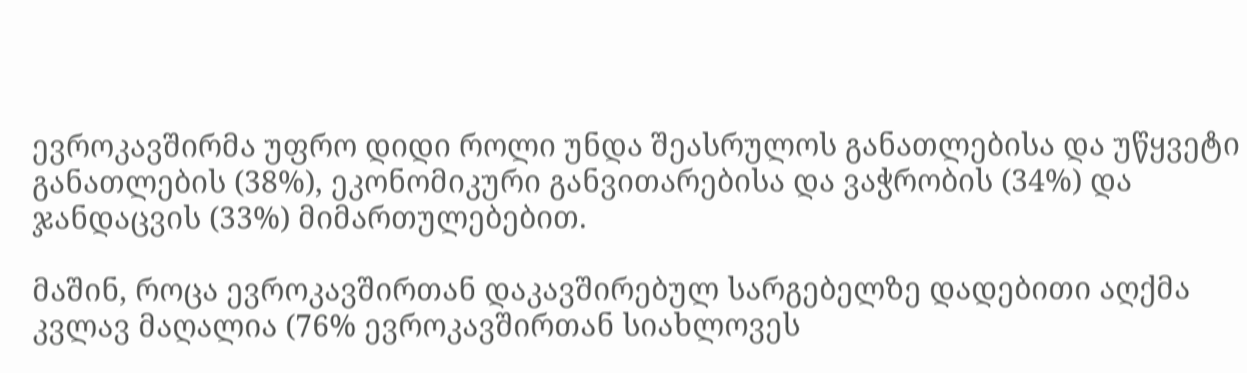ევროკავშირმა უფრო დიდი როლი უნდა შეასრულოს განათლებისა და უწყვეტი განათლების (38%), ეკონომიკური განვითარებისა და ვაჭრობის (34%) და ჯანდაცვის (33%) მიმართულებებით.

მაშინ, როცა ევროკავშირთან დაკავშირებულ სარგებელზე დადებითი აღქმა კვლავ მაღალია (76% ევროკავშირთან სიახლოვეს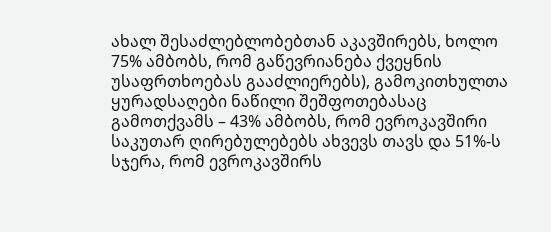ახალ შესაძლებლობებთან აკავშირებს, ხოლო 75% ამბობს, რომ გაწევრიანება ქვეყნის უსაფრთხოებას გააძლიერებს), გამოკითხულთა ყურადსაღები ნაწილი შეშფოთებასაც გამოთქვამს – 43% ამბობს, რომ ევროკავშირი საკუთარ ღირებულებებს ახვევს თავს და 51%-ს სჯერა, რომ ევროკავშირს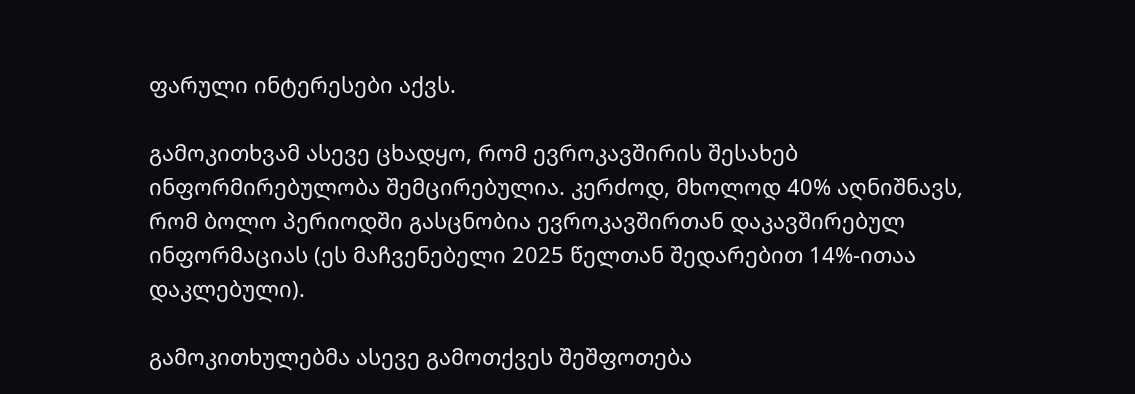ფარული ინტერესები აქვს.

გამოკითხვამ ასევე ცხადყო, რომ ევროკავშირის შესახებ ინფორმირებულობა შემცირებულია. კერძოდ, მხოლოდ 40% აღნიშნავს, რომ ბოლო პერიოდში გასცნობია ევროკავშირთან დაკავშირებულ ინფორმაციას (ეს მაჩვენებელი 2025 წელთან შედარებით 14%-ითაა დაკლებული).

გამოკითხულებმა ასევე გამოთქვეს შეშფოთება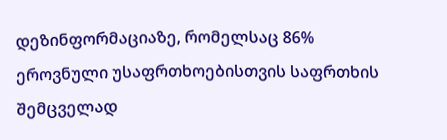დეზინფორმაციაზე, რომელსაც 86% ეროვნული უსაფრთხოებისთვის საფრთხის შემცველად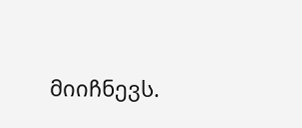მიიჩნევს.